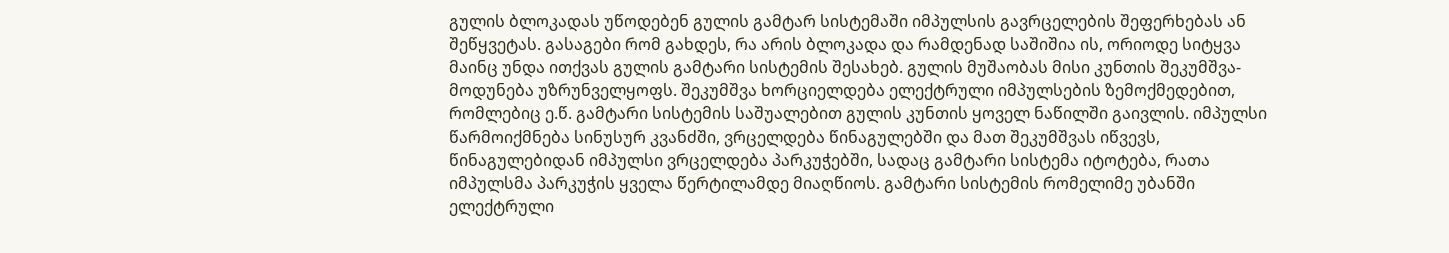გულის ბლოკადას უწოდებენ გულის გამტარ სისტემაში იმპულსის გავრცელების შეფერხებას ან შეწყვეტას. გასაგები რომ გახდეს, რა არის ბლოკადა და რამდენად საშიშია ის, ორიოდე სიტყვა მაინც უნდა ითქვას გულის გამტარი სისტემის შესახებ. გულის მუშაობას მისი კუნთის შეკუმშვა-მოდუნება უზრუნველყოფს. შეკუმშვა ხორციელდება ელექტრული იმპულსების ზემოქმედებით, რომლებიც ე.წ. გამტარი სისტემის საშუალებით გულის კუნთის ყოველ ნაწილში გაივლის. იმპულსი წარმოიქმნება სინუსურ კვანძში, ვრცელდება წინაგულებში და მათ შეკუმშვას იწვევს, წინაგულებიდან იმპულსი ვრცელდება პარკუჭებში, სადაც გამტარი სისტემა იტოტება, რათა იმპულსმა პარკუჭის ყველა წერტილამდე მიაღწიოს. გამტარი სისტემის რომელიმე უბანში ელექტრული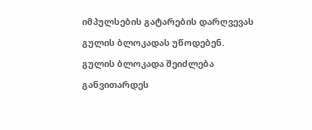იმპულსების გატარების დარღვევას გულის ბლოკადას უწოდებენ.
გულის ბლოკადა შეიძლება განვითარდეს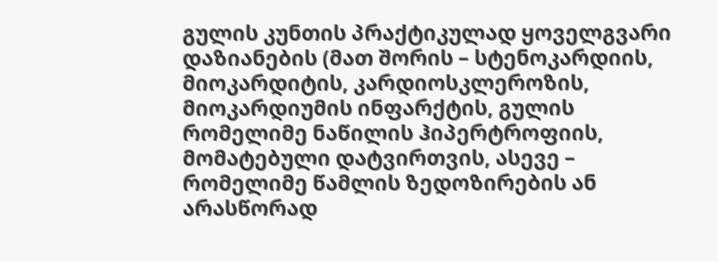გულის კუნთის პრაქტიკულად ყოველგვარი დაზიანების (მათ შორის – სტენოკარდიის, მიოკარდიტის, კარდიოსკლეროზის, მიოკარდიუმის ინფარქტის, გულის რომელიმე ნაწილის ჰიპერტროფიის, მომატებული დატვირთვის, ასევე – რომელიმე წამლის ზედოზირების ან არასწორად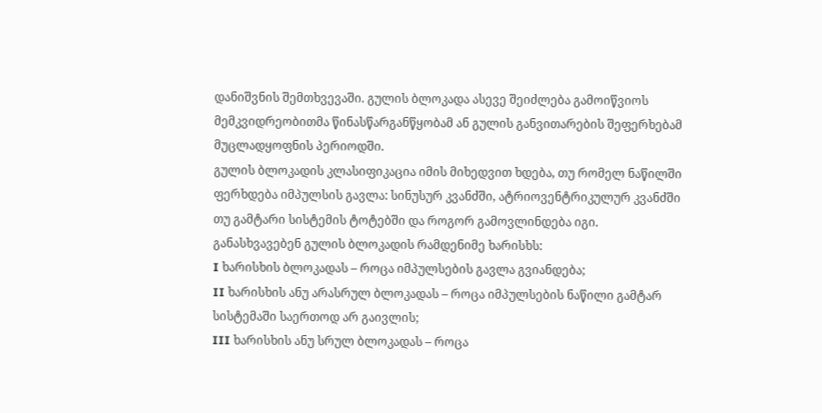დანიშვნის შემთხვევაში. გულის ბლოკადა ასევე შეიძლება გამოიწვიოს მემკვიდრეობითმა წინასწარგანწყობამ ან გულის განვითარების შეფერხებამ მუცლადყოფნის პერიოდში.
გულის ბლოკადის კლასიფიკაცია იმის მიხედვით ხდება, თუ რომელ ნაწილში ფერხდება იმპულსის გავლა: სინუსურ კვანძში, ატრიოვენტრიკულურ კვანძში თუ გამტარი სისტემის ტოტებში და როგორ გამოვლინდება იგი.
განასხვავებენ გულის ბლოკადის რამდენიმე ხარისხს:
I ხარისხის ბლოკადას – როცა იმპულსების გავლა გვიანდება;
II ხარისხის ანუ არასრულ ბლოკადას – როცა იმპულსების ნაწილი გამტარ სისტემაში საერთოდ არ გაივლის;
III ხარისხის ანუ სრულ ბლოკადას – როცა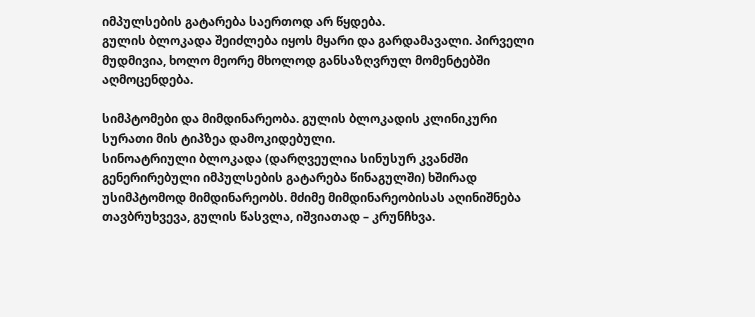იმპულსების გატარება საერთოდ არ წყდება.
გულის ბლოკადა შეიძლება იყოს მყარი და გარდამავალი. პირველი მუდმივია, ხოლო მეორე მხოლოდ განსაზღვრულ მომენტებში აღმოცენდება.

სიმპტომები და მიმდინარეობა. გულის ბლოკადის კლინიკური სურათი მის ტიპზეა დამოკიდებული.
სინოატრიული ბლოკადა (დარღვეულია სინუსურ კვანძში გენერირებული იმპულსების გატარება წინაგულში) ხშირად უსიმპტომოდ მიმდინარეობს. მძიმე მიმდინარეობისას აღინიშნება თავბრუხვევა, გულის წასვლა, იშვიათად – კრუნჩხვა.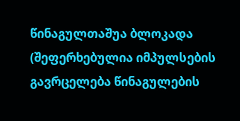წინაგულთაშუა ბლოკადა (შეფერხებულია იმპულსების გავრცელება წინაგულების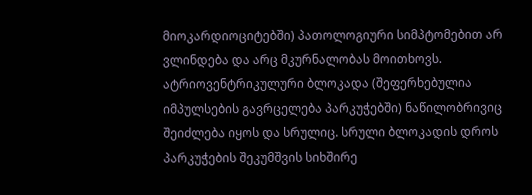მიოკარდიოციტებში) პათოლოგიური სიმპტომებით არ ვლინდება და არც მკურნალობას მოითხოვს.
ატრიოვენტრიკულური ბლოკადა (შეფერხებულია იმპულსების გავრცელება პარკუჭებში) ნაწილობრივიც შეიძლება იყოს და სრულიც. სრული ბლოკადის დროს პარკუჭების შეკუმშვის სიხშირე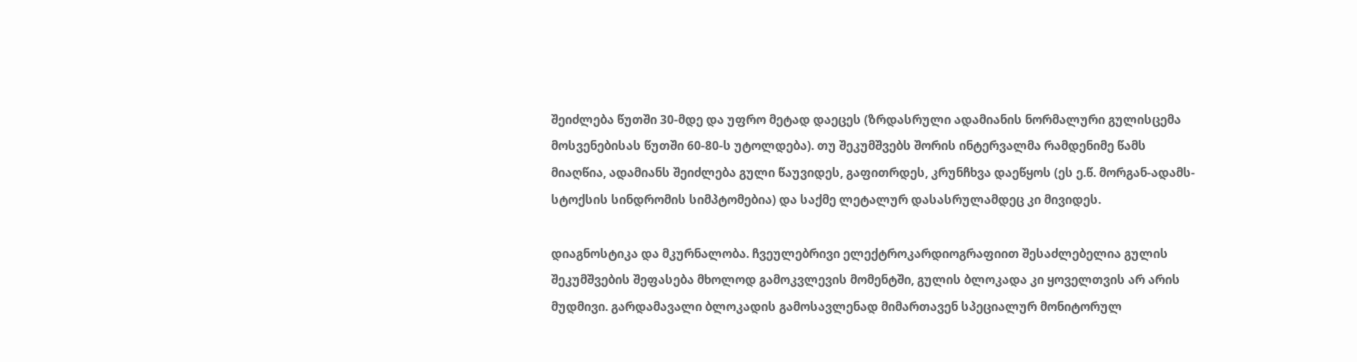შეიძლება წუთში 30-მდე და უფრო მეტად დაეცეს (ზრდასრული ადამიანის ნორმალური გულისცემა მოსვენებისას წუთში 60-80-ს უტოლდება). თუ შეკუმშვებს შორის ინტერვალმა რამდენიმე წამს მიაღწია, ადამიანს შეიძლება გული წაუვიდეს, გაფითრდეს, კრუნჩხვა დაეწყოს (ეს ე.წ. მორგან-ადამს-სტოქსის სინდრომის სიმპტომებია) და საქმე ლეტალურ დასასრულამდეც კი მივიდეს.

დიაგნოსტიკა და მკურნალობა. ჩვეულებრივი ელექტროკარდიოგრაფიით შესაძლებელია გულის შეკუმშვების შეფასება მხოლოდ გამოკვლევის მომენტში, გულის ბლოკადა კი ყოველთვის არ არის მუდმივი. გარდამავალი ბლოკადის გამოსავლენად მიმართავენ სპეციალურ მონიტორულ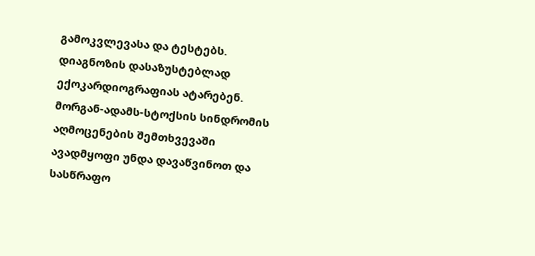გამოკვლევასა და ტესტებს. დიაგნოზის დასაზუსტებლად  ექოკარდიოგრაფიას ატარებენ.
მორგან-ადამს-სტოქსის სინდრომის აღმოცენების შემთხვევაში ავადმყოფი უნდა დავაწვინოთ და სასწრაფო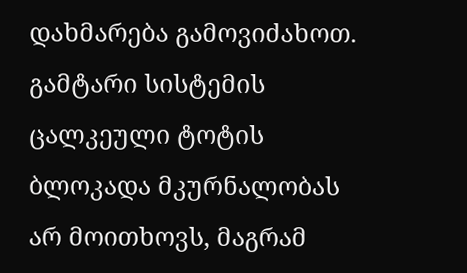დახმარება გამოვიძახოთ.
გამტარი სისტემის ცალკეული ტოტის ბლოკადა მკურნალობას არ მოითხოვს, მაგრამ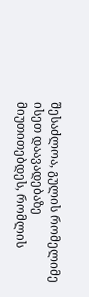შესაძლოა, გულის რომელიმე ისეთ დაავადებაზე მიუთითებდეს, რომლის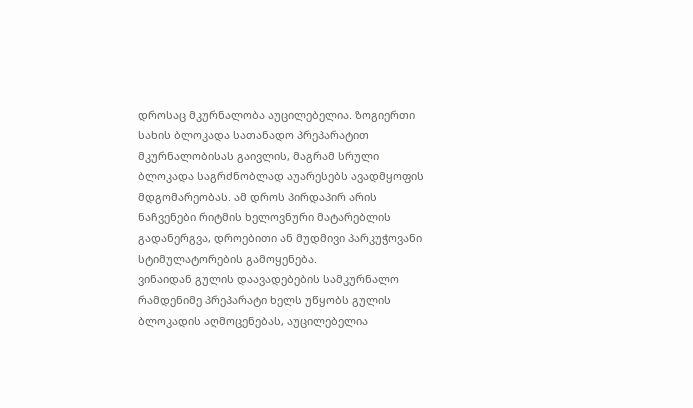დროსაც მკურნალობა აუცილებელია. ზოგიერთი სახის ბლოკადა სათანადო პრეპარატით მკურნალობისას გაივლის, მაგრამ სრული ბლოკადა საგრძნობლად აუარესებს ავადმყოფის მდგომარეობას. ამ დროს პირდაპირ არის ნაჩვენები რიტმის ხელოვნური მატარებლის გადანერგვა, დროებითი ან მუდმივი პარკუჭოვანი სტიმულატორების გამოყენება.
ვინაიდან გულის დაავადებების სამკურნალო რამდენიმე პრეპარატი ხელს უწყობს გულის ბლოკადის აღმოცენებას, აუცილებელია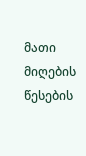მათი მიღების წესების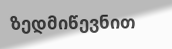ზედმიწევნით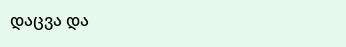დაცვა და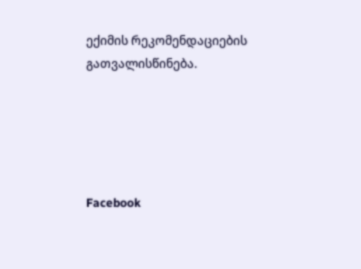ექიმის რეკომენდაციების გათვალისწინება.





Facebook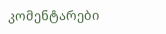კომენტარები